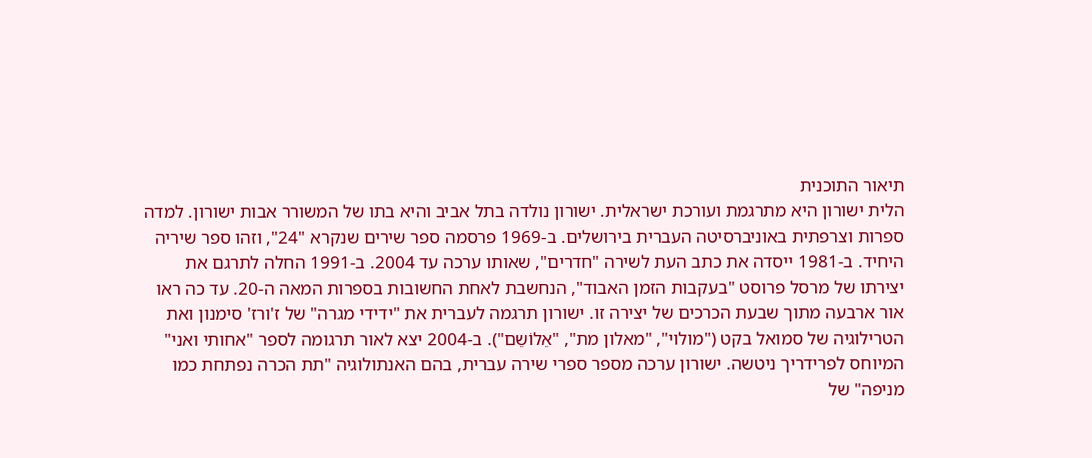תיאור התוכנית
הלית ישורון היא מתרגמת ועורכת ישראלית. ישורון נולדה בתל אביב והיא בתו של המשורר אבות ישורון. למדה ספרות וצרפתית באוניברסיטה העברית בירושלים. ב-1969 פרסמה ספר שירים שנקרא "24", וזהו ספר שיריה היחיד. ב-1981 ייסדה את כתב העת לשירה "חדרים", שאותו ערכה עד 2004. ב-1991 החלה לתרגם את יצירתו של מרסל פרוסט "בעקבות הזמן האבוד", הנחשבת לאחת החשובות בספרות המאה ה-20. עד כה ראו אור ארבעה מתוך שבעת הכרכים של יצירה זו. ישורון תרגמה לעברית את "ידידי מגרה" של ז'ורז' סימנון ואת הטרילוגיה של סמואל בקט ("מולוי", "מאלון מת", "אֵלוֹשֵם"). ב-2004 יצא לאור תרגומה לספר "אחותי ואני" המיוחס לפרידריך ניטשה. ישורון ערכה מספר ספרי שירה עברית, בהם האנתולוגיה "תת הכרה נפתחת כמו מניפה" של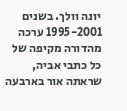יונה וולך. בשנים 1995-2001 ערכה מהדורה מקיפה של כל כתבי אביה, שראתה אור בארבעה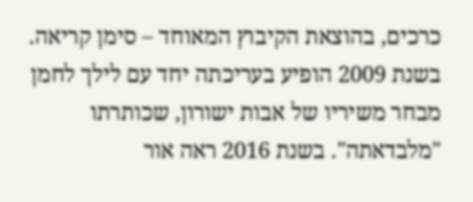כרכים, בהוצאת הקיבוץ המאוחד – סימן קריאה. בשנת 2009 הופיע בעריכתה יחד עם לילך לחמן מבחר משיריו של אבות ישורון, שכותרתו "מלבדאתה". בשנת 2016 ראה אור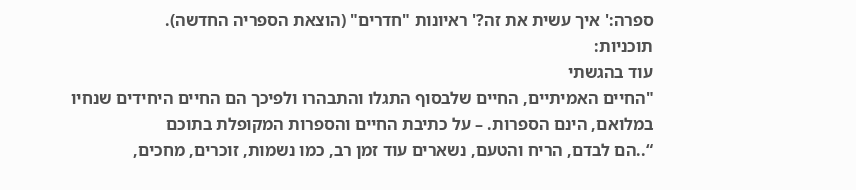ספרה:' איך עשית את זה?' ראיונות "חדרים" (הוצאת הספריה החדשה).
תוכניות:
עוד בהגשתי
"החיים האמיתיים, החיים שלבסוף התגלו והתבהרו ולפיכך הם החיים היחידים שנחיו במלואם, הינם הספרות. – על כתיבת החיים והספרות המקופלת בתוכם
“..הם לבדם, הריח והטעם, נשארים עוד זמן רב, כמו נשמות, זוכרים, מחכים,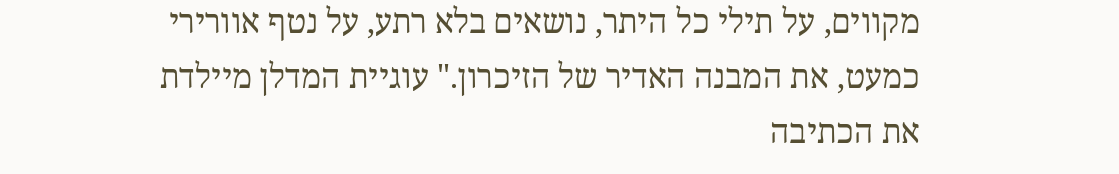מקווים, על תילי כל היתר, נושאים בלא רתע, על נטף אוורירי כמעט, את המבנה האדיר של הזיכרון." עוגיית המדלן מיילדת את הכתיבה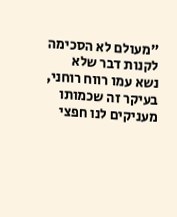"מעולם לא הסכימה לקנות דבר שלא נשא עמו רווח רוחני, בעיקר זה שכמותו מעניקים לנו חפצי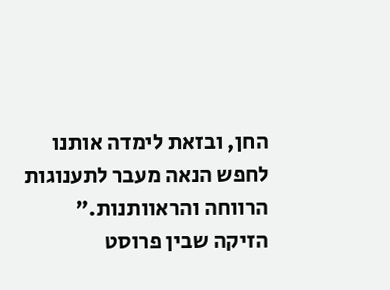החן, ובזאת לימדה אותנו לחפש הנאה מעבר לתענוגות הרווחה והראוותנות." הזיקה שבין פרוסט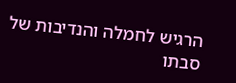הרגיש לחמלה והנדיבות של סבתו